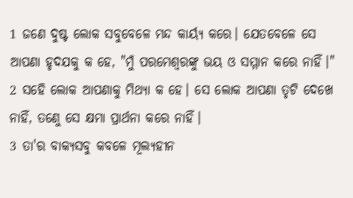1 ଜଣେ ଦୁଷ୍ଟ ଲୋକ ସବୁବେଳେ ମନ୍ଦ କାର୍ୟ୍ଯ କରେ। ଯେତବେଳେ ସେ ଆପଣା ହୃଦଯକୁ କ ହେ, "ମୁଁ ପରମେଶ୍ବରଙ୍କୁ ଭୟ ଓ ସମ୍ମାନ କରେ ନାହିଁ।"
2 ସହେି ଲୋକ ଆପଣାକୁ ମିଥ୍ଯା କ ହେ। ସେ ଲୋକ ଆପଣା ତୃଟି ଦେଖେ ନାହିଁ, ତଣେୁ ସେ କ୍ଷମା ପ୍ରାର୍ଥନା କରେ ନାହିଁ।
3 ତା'ର ବାକ୍ଯସବୁ କବଳେ ମୂଲ୍ଯହୀନ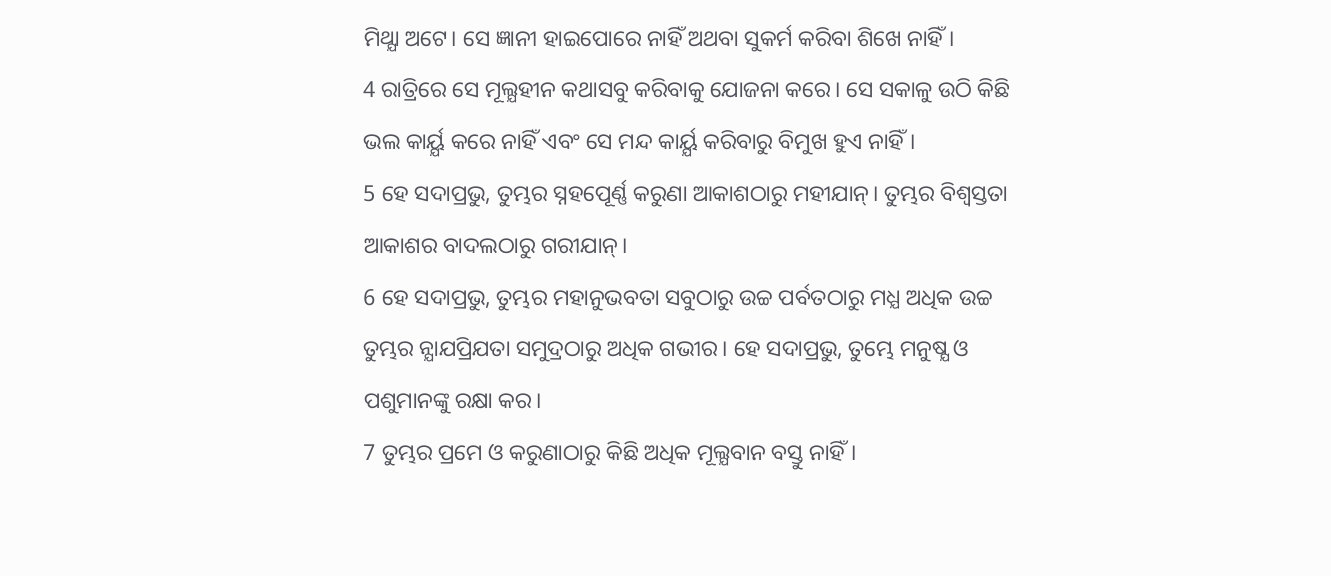ମିଥ୍ଯା ଅଟେ। ସେ ଜ୍ଞାନୀ ହାଇପୋରେ ନାହିଁ ଅଥବା ସୁକର୍ମ କରିବା ଶିଖେ ନାହିଁ।
4 ରାତ୍ରିରେ ସେ ମୂଲ୍ଯହୀନ କଥାସବୁ କରିବାକୁ ଯୋଜନା କରେ। ସେ ସକାଳୁ ଉଠି କିଛି ଭଲ କାର୍ୟ୍ଯ କରେ ନାହିଁ ଏବଂ ସେ ମନ୍ଦ କାର୍ୟ୍ଯ କରିବାରୁ ବିମୁଖ ହୁଏ ନାହିଁ।
5 ହେ ସଦାପ୍ରଭୁ, ତୁମ୍ଭର ସ୍ନହପେୂର୍ଣ୍ଣ କରୁଣା ଆକାଶଠାରୁ ମହୀଯାନ୍। ତୁମ୍ଭର ବିଶ୍ବସ୍ତତା ଆକାଶର ବାଦଲଠାରୁ ଗରୀଯାନ୍।
6 ହେ ସଦାପ୍ରଭୁ, ତୁମ୍ଭର ମହାନୁଭବତା ସବୁଠାରୁ ଉଚ୍ଚ ପର୍ବତଠାରୁ ମଧ୍ଯ ଅଧିକ ଉଚ୍ଚ ତୁମ୍ଭର ନ୍ଯାଯପ୍ରିଯତା ସମୁଦ୍ରଠାରୁ ଅଧିକ ଗଭୀର। ହେ ସଦାପ୍ରଭୁ, ତୁମ୍ଭେ ମନୁଷ୍ଯ ଓ ପଶୁମାନଙ୍କୁ ରକ୍ଷା କର।
7 ତୁମ୍ଭର ପ୍ରମେ ଓ କରୁଣାଠାରୁ କିଛି ଅଧିକ ମୂଲ୍ଯବାନ ବସ୍ତୁ ନାହିଁ।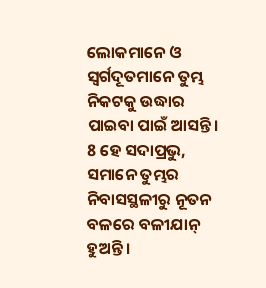ଲୋକମାନେ ଓ ସ୍ବର୍ଗଦୂତମାନେ ତୁମ୍ଭ ନିକଟକୁ ଉଦ୍ଧାର ପାଇବା ପାଇଁ ଆସନ୍ତି।
8 ହେ ସଦାପ୍ରଭୁ, ସମାନେ ତୁମ୍ଭର ନିବାସସ୍ଥଳୀରୁ ନୂତନ ବଳରେ ବଳୀଯାନ୍ ହୁଅନ୍ତି।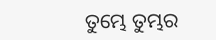ତୁମ୍ଭେ ତୁମ୍ଭର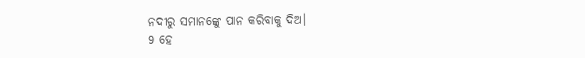ନଦୀରୁ ସମାନଙ୍କେୁ ପାନ କରିବାକୁ ଦିଅ।
9 ହେ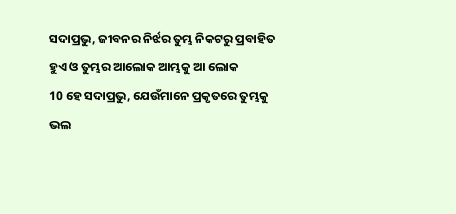ସଦାପ୍ରଭୁ, ଜୀବନର ନିର୍ଝର ତୁମ୍ଭ ନିକଟରୁ ପ୍ରବାହିତ ହୁଏ ଓ ତୁମ୍ଭର ଆଲୋକ ଆମ୍ଭକୁ ଆ ଲୋକ
10 ହେ ସଦାପ୍ରଭୁ, ଯେଉଁମାନେ ପ୍ରକୃତରେ ତୁମ୍ଭକୁ ଭଲ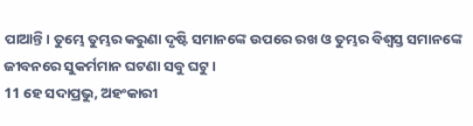ପାଆନ୍ତି। ତୁମ୍ଭେ ତୁମ୍ଭର କରୁଣା ଦୃଷ୍ଟି ସମାନଙ୍କେ ଉପରେ ରଖ ଓ ତୁମ୍ଭର ବିଶ୍ବସ୍ତ ସମାନଙ୍କେ ଜୀବନରେ ସୁକର୍ମମାନ ଘଟଣା ସବୁ ଘଟୁ।
11 ହେ ସଦାପ୍ରଭୁ, ଅହଂକାରୀ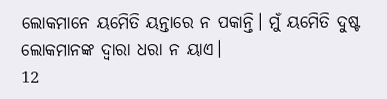ଲୋକମାନେ ୟମେିତି ୟନ୍ତାରେ ନ ପକାନ୍ତି। ମୁଁ ୟମେିତି ଦୁଷ୍ଟ ଲୋକମାନଙ୍କ ଦ୍ବାରା ଧରା ନ ୟାଏ।
12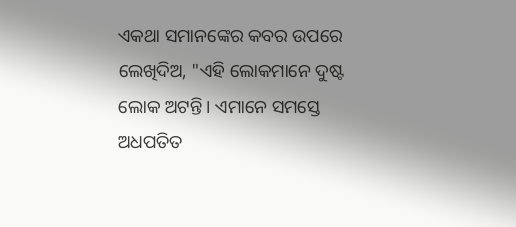ଏକଥା ସମାନଙ୍କେର କବର ଉପରେ ଲେଖିଦିଅ, "ଏହି ଲୋକମାନେ ଦୁଷ୍ଟ ଲୋକ ଅଟନ୍ତି। ଏମାନେ ସମସ୍ତେ ଅଧପତିତ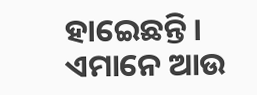ହାଇେଛନ୍ତି। ଏମାନେ ଆଉ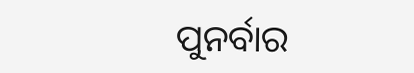ପୁନର୍ବାର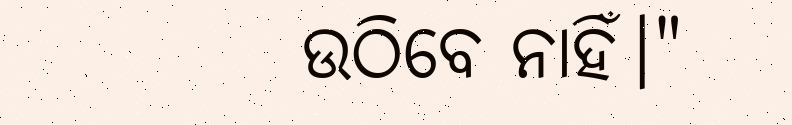ଉଠିବେ ନାହିଁ।"